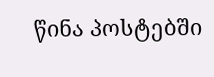წინა პოსტებში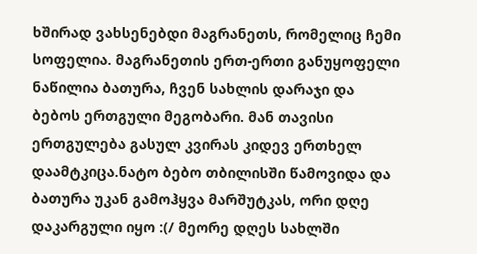ხშირად ვახსენებდი მაგრანეთს, რომელიც ჩემი სოფელია. მაგრანეთის ერთ-ერთი განუყოფელი ნაწილია ბათურა, ჩვენ სახლის დარაჯი და ბებოს ერთგული მეგობარი. მან თავისი ერთგულება გასულ კვირას კიდევ ერთხელ დაამტკიცა.ნატო ბებო თბილისში წამოვიდა და ბათურა უკან გამოჰყვა მარშუტკას, ორი დღე დაკარგული იყო :(/ მეორე დღეს სახლში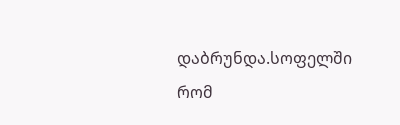დაბრუნდა.სოფელში რომ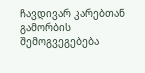ჩავდივარ კარებთან გამორბის შემოგვეგებება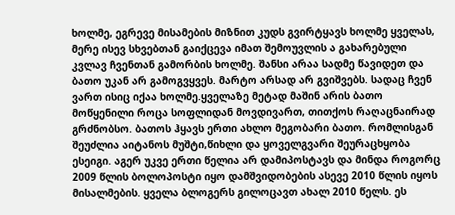ხოლმე, ეგრევე მისამების მიზნით კუდს გვირტყავს ხოლმე ყველას, მერე ისევ სხვებთან გაიქცევა იმათ შემოუვლის ა გახარებული კვლავ ჩვენთან გამორბის ხოლმე. შანსი არაა სადმე წავიდეთ და ბათო უკან არ გამოგვყვეს. მარტო არსად არ გვიშვებს. სადაც ჩვენ ვართ ისიც იქაა ხოლმე.ყველაზე მეტად მაშინ არის ბათო მოწყენილი როცა სოფლიდან მოვდივართ, თითქოს რაღაცნაირად გრძნობსო. ბათოს ჰყავს ერთი ახლო მეგობარი ბათო. რომლისგან შეუძლია აიტანოს მუშტი,წიხლი და ყოველგვარი შეურაცხყობა
ესეიგი. აგერ უკვე ერთი წელია არ დამიპოსტავს და მინდა როგორც 2009 წლის ბოლოპოსტი იყო დამშვიდობების ასევე 2010 წლის იყოს მისალმების. ყველა ბლოგერს გილოცავთ ახალ 2010 წელს. ეს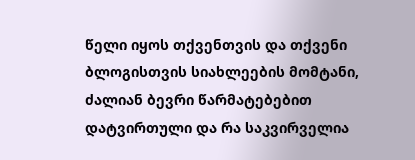წელი იყოს თქვენთვის და თქვენი ბლოგისთვის სიახლეების მომტანი, ძალიან ბევრი წარმატებებით დატვირთული და რა საკვირველია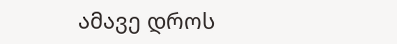ამავე დროს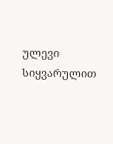ულევი სიყვარულით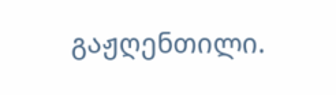გაჟღენთილი.